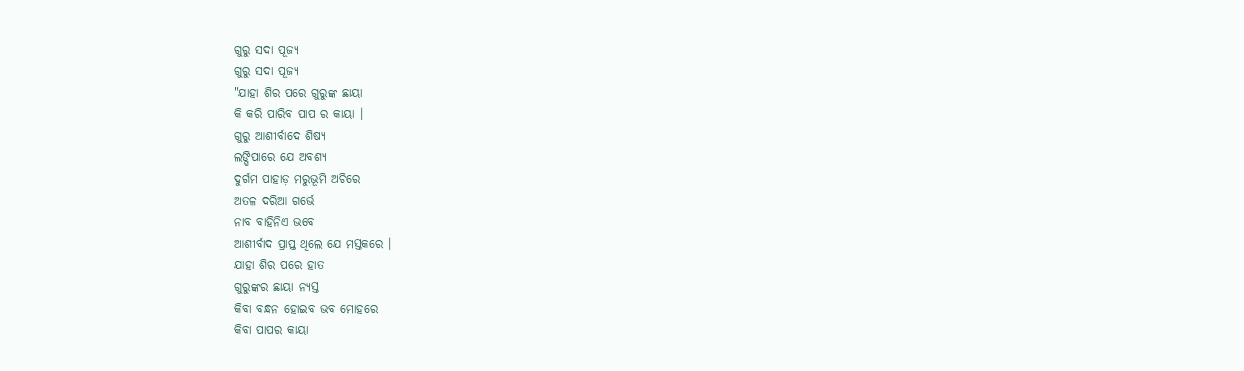ଗୁରୁ ସଦା ପୂଜ୍ୟ
ଗୁରୁ ସଦା ପୂଜ୍ୟ
"ଯାହା ଶିର ପରେ ଗୁରୁଙ୍କ ଛାୟା
କି କରି ପାରିବ ପାପ ର କାୟା ।
ଗୁରୁ ଆଶୀର୍ବାଦେ ଶିଷ୍ୟ
ଲଙ୍ଘିପାରେ ଯେ ଅବଶ୍ୟ
ଦୁର୍ଗମ ପାହାଡ଼ ମରୁଭୂମି ଅଚିରେ
ଅତଳ ଦରିଆ ଗର୍ଭେ
ନାବ ବାହିନିଏ ଭବେ
ଆଶୀର୍ବାଦ ପ୍ରାପ୍ତ ଥିଲେ ଯେ ମସ୍ତକରେ ।
ଯାହା ଶିର ପରେ ହାତ
ଗୁରୁଙ୍କର ଛାୟା ନ୍ୟସ୍ତ
କିବା ବନ୍ଧନ ହୋଇବ ଭବ ମୋହରେ
କିବା ପାପର କାୟା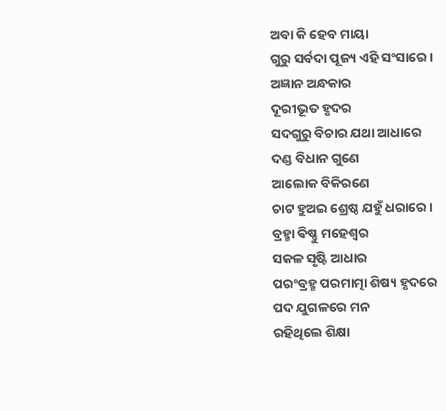ଅବା କି ହେବ ମାୟା
ଗୁରୁ ସର୍ବଦା ପୂଜ୍ୟ ଏହି ସଂସାରେ ।
ଅଜ୍ଞାନ ଅନ୍ଧକାର
ଦୂରୀଭୂତ ହୃଦର
ସଦଗୁରୁ ବିଚାର ଯଥା ଆଧାରେ
ଦଣ୍ଡ ବିଧାନ ଗୁଣେ
ଆଲୋକ ବିକିରଣେ
ଚାଟ ହୁଅଇ ଶ୍ରେଷ୍ଠ ଯହୁଁ ଧରାରେ ।
ବ୍ରହ୍ମା ଵିଷ୍ଣୁ ମହେଶ୍ୱର
ସକଳ ସୃଷ୍ଟି ଆଧାର
ପରଂବ୍ରହ୍ମ ପରମାତ୍ମା ଶିଷ୍ୟ ହୃଦରେ
ପଦ ଯୁଗଳରେ ମନ
ରହିଥିଲେ ଶିକ୍ଷା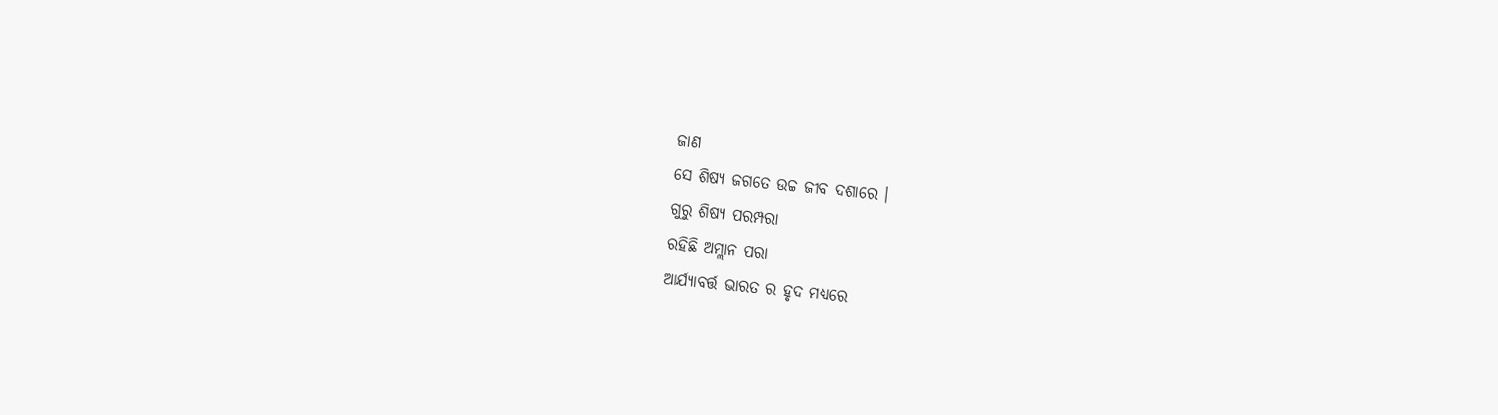ଜାଣ
ସେ ଶିଷ୍ୟ ଜଗତେ ଉଚ୍ଚ ଜୀବ ଦଶାରେ ।
ଗୁରୁ ଶିଷ୍ୟ ପରମ୍ପରା
ରହିଛି ଅମ୍ଲାନ ପରା
ଆର୍ଯ୍ୟାବର୍ତ୍ତ ଭାରତ ର ହୃଦ ମଧ୍ୟରେ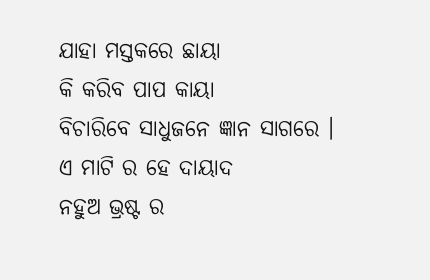ଯାହା ମସ୍ତକରେ ଛାୟା
କି କରିବ ପାପ କାୟା
ବିଚାରିବେ ସାଧୁଜନେ ଜ୍ଞାନ ସାଗରେ ।
ଏ ମାଟି ର ହେ ଦାୟାଦ
ନହୁଅ ଭ୍ରଷ୍ଟ ର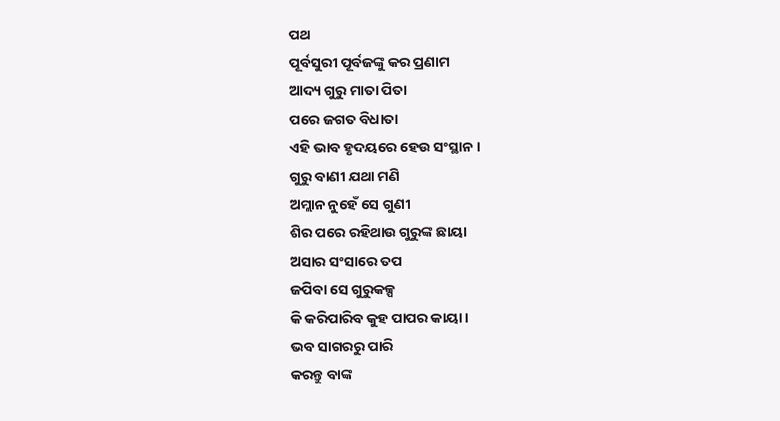ପଥ
ପୂର୍ବସୁରୀ ପୂର୍ବଜଙ୍କୁ କର ପ୍ରଣାମ
ଆଦ୍ୟ ଗୁରୁ ମାତା ପିତା
ପରେ ଜଗତ ବିଧାତା
ଏହି ଭାବ ହୃଦୟରେ ହେଉ ସଂସ୍ଥାନ ।
ଗୁରୁ ବାଣୀ ଯଥା ମଣି
ଅମ୍ଲାନ ନୁହେଁ ସେ ଗୁଣୀ
ଶିର ପରେ ରହିଥାଉ ଗୁରୁଙ୍କ ଛାୟା
ଅସାର ସଂସାରେ ତପ
ଜପିବା ସେ ଗୁରୁକଳ୍ପ
କି କରିପାରିବ କୁହ ପାପର କାୟା ।
ଭବ ସାଗରରୁ ପାରି
କରନ୍ତୁ ବାଙ୍କ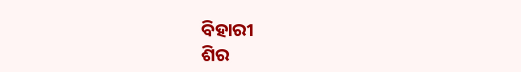ବିହାରୀ
ଶିର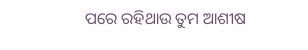ପରେ ରହିଥାଉ ତୁମ ଆଶୀଷ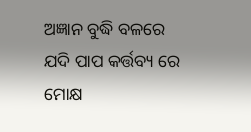ଅଜ୍ଞାନ ବୁଦ୍ଧି ବଳରେ
ଯଦି ପାପ କର୍ତ୍ତବ୍ୟ ରେ
ମୋକ୍ଷ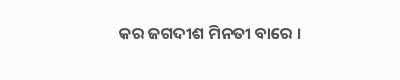କର ଜଗଦୀଶ ମିନତୀ ବାରେ ।